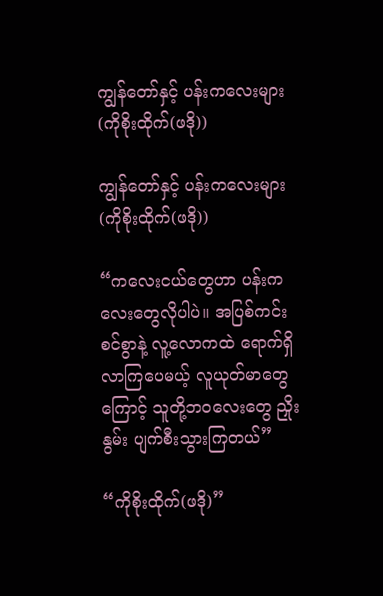ကျွန်တော်နှင့် ပန်းကလေးများ (ကိုစိုးထိုက်(ဖဒို))

ကျွန်တော်နှင့် ပန်းကလေးများ (ကိုစိုးထိုက်(ဖဒို))

“ကလေးငယ်တွေဟာ ပန်းကလေးတွေလိုပါပဲ။ အပြစ်ကင်းစင်စွာနဲ့ လူ့လောကထဲ ရောက်ရှိလာကြပေမယ့် လူယုတ်မာတွေကြောင့် သူတို့ဘဝလေးတွေ ညှိုးနွမ်း ပျက်စီးသွားကြတယ်”

“ကိုစိုးထိုက်(ဖဒို)”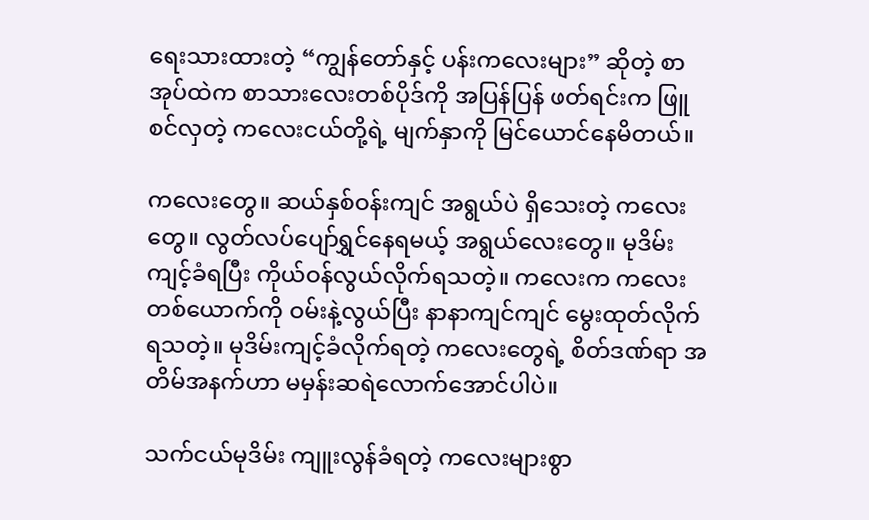ရေးသားထားတဲ့ “ကျွန်တော်နှင့် ပန်းကလေးများ” ဆိုတဲ့ စာအုပ်ထဲက စာသားလေးတစ်ပိုဒ်ကို အပြန်ပြန် ဖတ်ရင်းက ဖြူစင်လှတဲ့ ကလေးငယ်တို့ရဲ့ မျက်နှာကို မြင်ယောင်နေမိတယ်။

ကလေးတွေ။ ဆယ်နှစ်ဝန်းကျင် အရွယ်ပဲ ရှိသေးတဲ့ ကလေးတွေ။ လွတ်လပ်ပျော်ရွှင်နေရမယ့် အရွယ်လေးတွေ။ မုဒိမ်းကျင့်ခံရပြီး ကိုယ်ဝန်လွယ်လိုက်ရသတဲ့။ ကလေးက ကလေးတစ်ယောက်ကို ဝမ်းနဲ့လွယ်ပြီး နာနာကျင်ကျင် မွေးထုတ်လိုက်ရသတဲ့။ မုဒိမ်းကျင့်ခံလိုက်ရတဲ့ ကလေးတွေရဲ့ စိတ်ဒဏ်ရာ အတိမ်အနက်ဟာ မမှန်းဆရဲလောက်အောင်ပါပဲ။

သက်ငယ်မုဒိမ်း ကျူးလွန်ခံရတဲ့ ကလေးများစွာ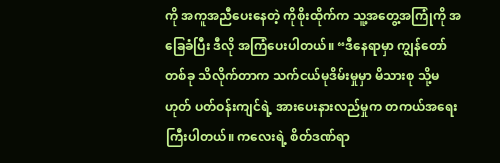ကို အကူအညီပေးနေတဲ့ ကိုစိုးထိုက်က သူ့အတွေ့အကြုံကို အခြေခံပြီး ဒီလို အကြံပေးပါတယ်။ “ဒီနေရာမှာ ကျွန်တော်တစ်ခု သိလိုက်တာက သက်ငယ်မုဒိမ်းမှုမှာ မိသားစု သို့မဟုတ် ပတ်ဝန်းကျင်ရဲ့ အားပေးနားလည်မှုက တကယ်အရေးကြီးပါတယ်။ ကလေးရဲ့ စိတ်ဒဏ်ရာ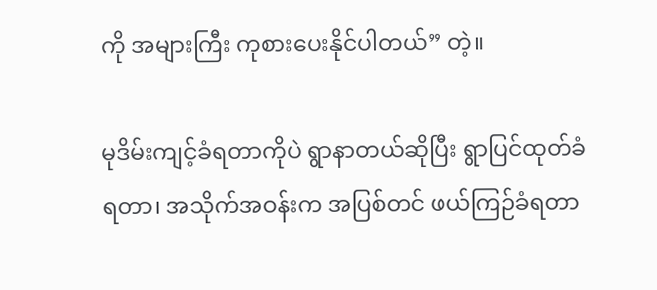ကို အများကြီး ကုစားပေးနိုင်ပါတယ်” တဲ့။

မုဒိမ်းကျင့်ခံရတာကိုပဲ ရွာနာတယ်ဆိုပြီး ရွာပြင်ထုတ်ခံရတာ၊ အသိုက်အဝန်းက အပြစ်တင် ဖယ်ကြဉ်ခံရတာ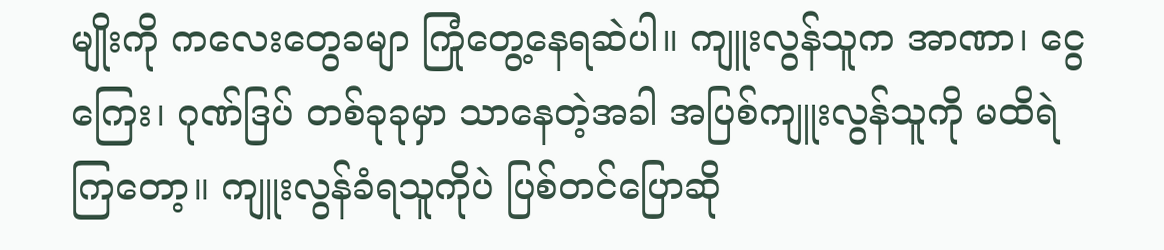မျိုးကို ကလေးတွေခမျာ ကြုံတွေ့နေရဆဲပါ။ ကျူးလွန်သူက အာဏာ၊ ငွေကြေး၊ ဂုဏ်ဒြပ် တစ်ခုခုမှာ သာနေတဲ့အခါ အပြစ်ကျူးလွန်သူကို မထိရဲကြတော့။ ကျူးလွန်ခံရသူကိုပဲ ပြစ်တင်ပြောဆို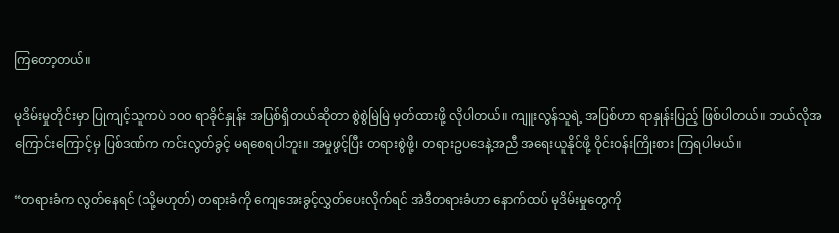ကြတော့တယ်။

မုဒိမ်းမှုတိုင်းမှာ ပြုကျင့်သူကပဲ ၁၀၀ ရာခိုင်နှုန်း အပြစ်ရှိတယ်ဆိုတာ စွဲစွဲမြဲမြဲ မှတ်ထားဖို့ လိုပါတယ်။ ကျူးလွန်သူရဲ့ အပြစ်ဟာ ရာနှုန်းပြည့် ဖြစ်ပါတယ်။ ဘယ်လိုအကြောင်းကြောင့်မှ ပြစ်ဒဏ်က ကင်းလွတ်ခွင့် မရစေရပါဘူး။ အမှုဖွင့်ပြီး တရားစွဲဖို့၊ တရားဥပဒေနဲ့အညီ အရေးယူနိုင်ဖို့ ဝိုင်းဝန်းကြိုးစား ကြရပါမယ်။

“တရားခံက လွတ်နေရင် (သို့မဟုတ်) တရားခံကို ကျေအေးခွင့်လွှတ်ပေးလိုက်ရင် အဲဒီတရားခံဟာ နောက်ထပ် မုဒိမ်းမှုတွေကို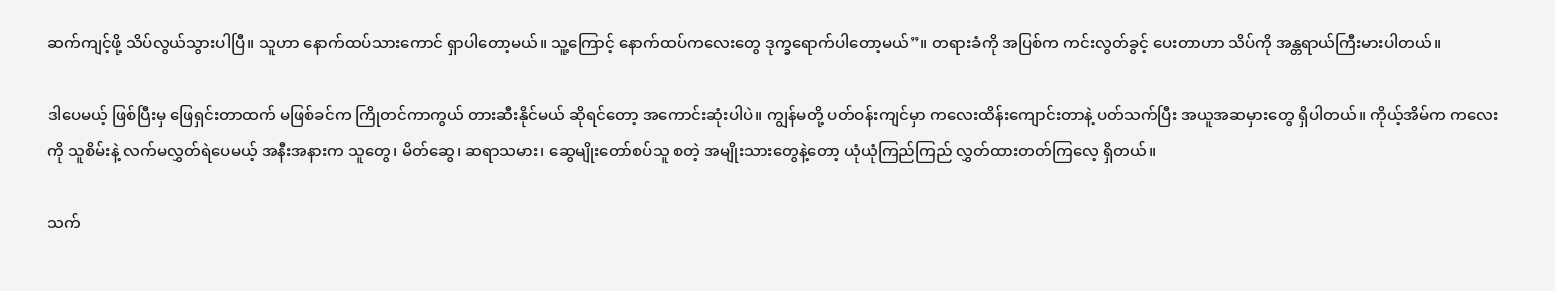ဆက်ကျင့်ဖို့ သိပ်လွယ်သွားပါပြီ။ သူဟာ နောက်ထပ်သားကောင် ရှာပါတော့မယ်။ သူ့ကြောင့် နောက်ထပ်ကလေးတွေ ဒုက္ခရောက်ပါတော့မယ်”။ တရားခံကို အပြစ်က ကင်းလွတ်ခွင့် ပေးတာဟာ သိပ်ကို အန္တရာယ်ကြီးမားပါတယ်။

ဒါပေမယ့် ဖြစ်ပြီးမှ ဖြေရှင်းတာထက် မဖြစ်ခင်က ကြိုတင်ကာကွယ် တားဆီးနိုင်မယ် ဆိုရင်တော့ အကောင်းဆုံးပါပဲ။ ကျွန်မတို့ ပတ်ဝန်းကျင်မှာ ကလေးထိန်းကျောင်းတာနဲ့ ပတ်သက်ပြီး အယူအဆမှားတွေ ရှိပါတယ်။ ကိုယ့်အိမ်က ကလေးကို သူစိမ်းနဲ့ လက်မလွှတ်ရဲပေမယ့် အနီးအနားက သူတွေ၊ မိတ်ဆွေ၊ ဆရာသမား၊ ဆွေမျိုးတော်စပ်သူ စတဲ့ အမျိုးသားတွေနဲ့တော့ ယုံယုံကြည်ကြည် လွှတ်ထားတတ်ကြလေ့ ရှိတယ်။

သက်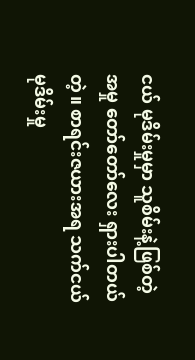ငယ် မုဒိမ်းမှုမှာ သူစိမ်းနဲ့ဖြစ်တဲ့အမှု တော်တော်လေး ရှားပါတယ်တဲ့။ စာရင်းဇယားအရ သက်ငယ်မုဒိမ်းမှု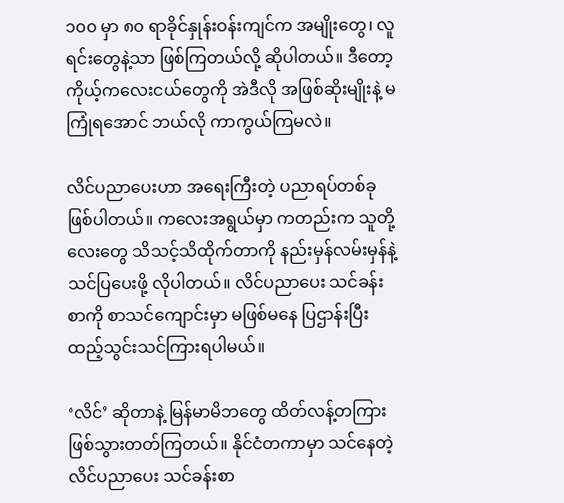၁၀၀ မှာ ၈၀ ရာခိုင်နှုန်းဝန်းကျင်က အမျိုးတွေ၊ လူရင်းတွေနဲ့သာ ဖြစ်ကြတယ်လို့ ဆိုပါတယ်။ ဒီတော့ ကိုယ့်ကလေးငယ်တွေကို အဲဒီလို အဖြစ်ဆိုးမျိုးနဲ့ မကြုံရ‌အောင် ဘယ်လို ကာကွယ်ကြမလဲ။

လိင်ပညာပေးဟာ အရေးကြီးတဲ့ ပညာရပ်တစ်ခု ဖြစ်ပါတယ်။ ကလေးအရွယ်မှာ ကတည်းက သူတို့လေးတွေ သိသင့်သိထိုက်တာကို နည်းမှန်လမ်းမှန်နဲ့ သင်ပြပေးဖို့ လိုပါတယ်။ လိင်ပညာပေး သင်ခန်းစာကို စာသင်ကျောင်းမှာ မဖြစ်မနေ ပြဌာန်းပြီး ထည့်သွင်းသင်ကြားရပါမယ်။

‘လိင်’ ဆိုတာနဲ့ မြန်မာမိဘတွေ ထိတ်လန့်တကြား ဖြစ်သွားတတ်ကြတယ်။ နိုင်ငံတကာမှာ သင်နေတဲ့ လိင်ပညာပေး သင်ခန်းစာ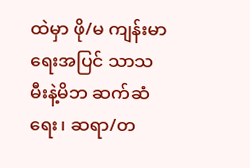ထဲမှာ ဖို/မ ကျန်းမာရေးအပြင် သာသမီးနဲ့မိဘ ဆက်ဆံရေး၊ ဆရာ/တ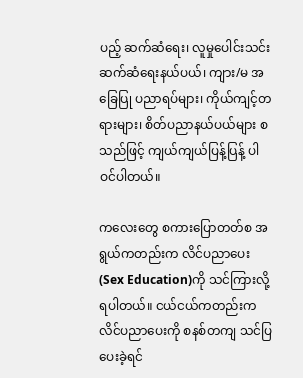ပည့် ဆက်ဆံရေး၊ လူမှုပေါင်းသင်း ဆက်ဆံရေးနယ်ပယ်၊ ကျား/မ အခြေပြု ပညာရပ်များ၊ ကိုယ်ကျင့်တရားများ၊ စိတ်ပညာနယ်ပယ်များ စသည်ဖြင့် ကျယ်ကျယ်ပြန့်ပြန့် ပါဝင်ပါတယ်။

ကလေးတွေ စကားပြောတတ်စ အရွယ်ကတည်းက လိင်ပညာပေး (Sex Education)ကို သင်ကြားလို့ ရပါတယ်။ ငယ်ငယ်ကတည်းက လိင်ပညာပေးကို စနစ်တကျ သင်ပြပေးခဲ့ရင်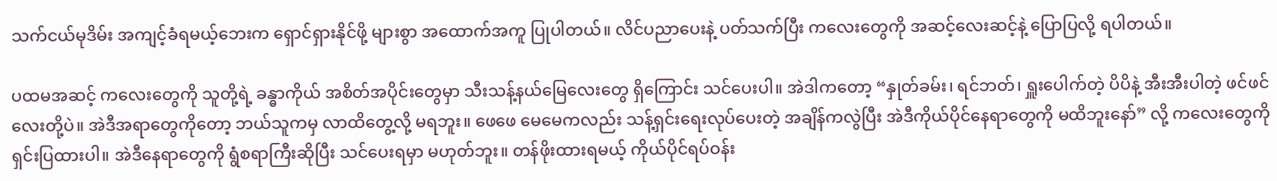သက်ငယ်မုဒိမ်း အကျင့်ခံရမယ့်ဘေးက ရှောင်ရှားနိုင်ဖို့ များစွာ အထောက်အကူ ပြုပါတယ်။ လိင်ပညာပေးနဲ့ ပတ်သက်ပြီး ကလေးတွေကို အဆင့်လေးဆင့်နဲ့ ပြောပြလို့ ရပါတယ်။

ပထမအဆင့် ကလေးတွေကို သူတို့ရဲ့ ခန္ဓာကိုယ် အစိတ်အပိုင်းတွေမှာ သီးသန့်နယ်မြေလေးတွေ ရှိကြောင်း သင်ပေးပါ။ အဲဒါကတော့ “နှုတ်ခမ်း၊ ရင်ဘတ်၊ ရှူးပေါက်တဲ့ ပိပိနဲ့ အီးအီးပါတဲ့ ဖင်ဖင်လေးတို့ပဲ။ အဲဒီအရာတွေကိုတော့ ဘယ်သူကမှ လာထိတွေ့လို့ မရဘူး။ ဖေ‌ဖေ မေမေကလည်း သန့်ရှင်းရေးလုပ်ပေးတဲ့ အချိန်ကလွဲပြီး အဲဒီကိုယ်ပိုင်နေရာတွေကို မထိဘူးနော်” လို့ ကလေးတွေကို ရှင်းပြထားပါ။ အဲဒီနေရာတွေကို ရွံစရာကြီးဆိုပြီး သင်ပေးရမှာ မဟုတ်ဘူး။ တန်ဖိုးထားရမယ့် ကိုယ်ပိုင်ရပ်ဝန်း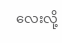လေးလို့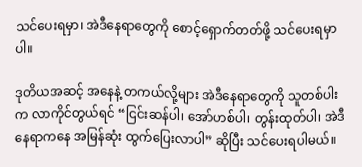သင်ပေးရမှာ၊ အဲဒီနေရာတွေကို စောင့်ရှောက်တတ်ဖို့ သင်ပေးရမှာပါ။

ဒုတိယအဆင့် အနေနဲ့ တကယ်လို့များ အဲဒီနေရာတွေကို သူတစ်ပါးက လာကိုင်တွယ်ရင် “ငြင်းဆန်ပါ၊ အော်ဟစ်ပါ၊ တွန်းထုတ်ပါ၊ အဲဒီနေရာကနေ အမြန်ဆုံး ထွက်ပြေးလာပါ” ဆိုပြီး သင်ပေးရပါမယ်။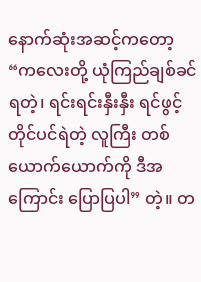နောက်ဆုံးအဆင့်ကတော့ “ကလေးတို့ ယုံကြည်ချစ်ခင်ရတဲ့၊ ရင်းရင်းနှီးနှီး ရင်ဖွင့်တိုင်ပင်ရဲတဲ့ လူကြီး တစ်ယောက်ယောက်ကို ဒီအကြောင်း ပြောပြပါ” တဲ့။ တ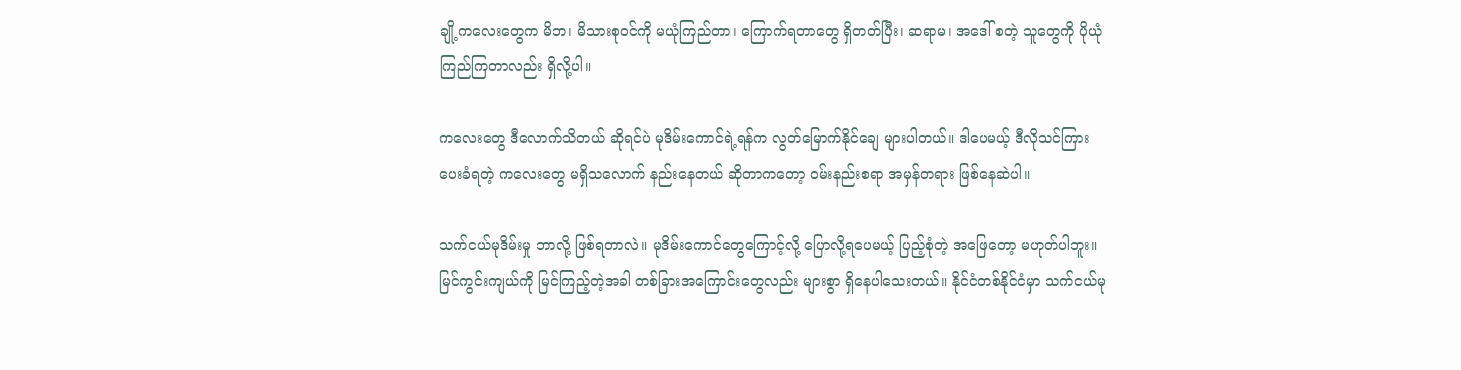ချို့ကလေးတွေက မိဘ၊ မိသားစုဝင်ကို မယုံကြည်တာ၊ ကြောက်ရတာတွေ ရှိတတ်ပြီး၊ ဆရာမ၊ အဒေါ် စတဲ့ သူတွေကို ပိုယုံကြည်ကြတာလည်း ရှိလို့ပါ။

ကလေးတွေ ဒီလောက်သိတယ် ဆိုရင်ပဲ မုဒိမ်းကောင်ရဲ့ရန်က လွတ်မြောက်နိုင်ချေ များပါတယ်။ ဒါပေမယ့် ဒီလိုသင်ကြားပေးခံရတဲ့ ကလေးတွေ မရှိသလောက် နည်းနေတယ် ဆိုတာကတော့ ဝမ်းနည်းစရာ အမှန်တရား ဖြစ်နေဆဲပါ။

သက်ငယ်မုဒိမ်းမှု ဘာလို့ ဖြစ်ရတာလဲ။ မုဒိမ်းကောင်တွေကြောင့်လို့ ပြောလို့ရပေမယ့် ပြည့်စုံတဲ့ အဖြေတော့ မဟုတ်ပါဘူး။ မြင်ကွင်းကျယ်ကို မြင်ကြည့်တဲ့အခါ တစ်ခြားအကြောင်းတွေလည်း များစွာ ရှိနေပါသေးတယ်။ နိုင်ငံတစ်နိုင်ငံမှာ သက်ငယ်မု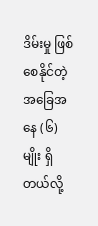ဒိမ်းမှု ဖြစ်စေနိုင်တဲ့ အခြေအနေ (၆) မျိုး ရှိတယ်လို့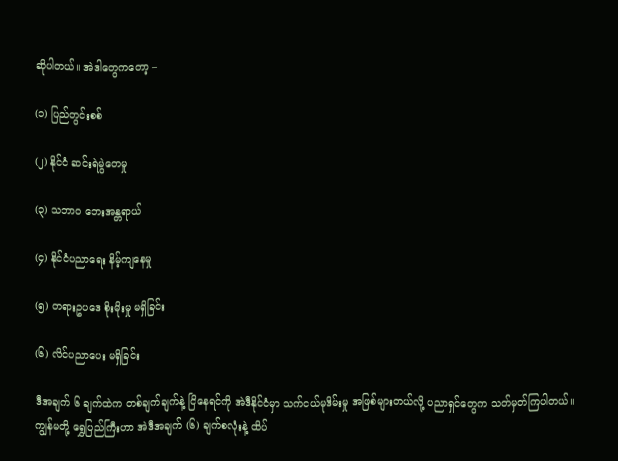ဆိုပါတယ်။ အဲဒါတွေကတော့ –

(၁) ပြည်တွင်းစစ်

(၂) နိုင်ငံ ဆင်းရဲမွဲတေမှု

(၃) သဘာဝ ဘေးအန္တရာယ်

(၄) နိုင်ငံပညာရေး နိမ့်ကျနေမှု

(၅) တရားဥပဒေ စိုးမိုးမှု မရှိခြင်း

(၆) လိင်ပညာပေး မရှိခြင်း

ဒီအချက် ၆ ချက်ထဲက တစ်ချက်ချက်နဲ့ ငြိနေရင်ကို အဲဒီနိုင်ငံမှာ သက်ငယ်မုဒိမ်းမှု အဖြစ်များတယ်လို့ ပညာရှင်တွေက သတ်မှတ်ကြပါတယ်။ ကျွန်မတို့ ရွှေပြည်ကြီးဟာ အဲဒီအချက် (၆) ချက်စလုံးနဲ့ ထိပ်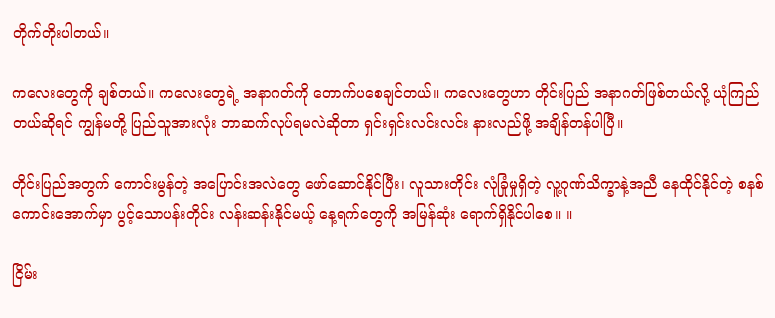တိုက်တိုးပါတယ်။

ကလေးတွေကို ချစ်တယ်။ ကလေးတွေရဲ့ အနာဂတ်ကို တောက်ပစေချင်တယ်။ ကလေးတွေဟာ တိုင်းပြည် အနာဂတ်ဖြစ်တယ်လို့ ယုံကြည်တယ်ဆိုရင် ကျွန်မတို့ ပြည်သူအားလုံး ဘာဆက်လုပ်ရမလဲဆိုတာ ရှင်းရှင်းလင်းလင်း နားလည်ဖို့ အချိန်တန်ပါပြီ။

တိုင်းပြည်အတွက် ကောင်းမွန်တဲ့ အပြောင်းအလဲတွေ ဖော်ဆောင်နိုင်ပြီး၊ လူသားတိုင်း လုံခြုံမှုရှိတဲ့ လူ့ဂုဏ်သိက္ခာနဲ့အညီ နေထိုင်နိုင်တဲ့ စနစ်ကောင်းအောက်မှာ ပွင့်သောပန်းတိုင်း လန်းဆန်းနိုင်မယ့် နေ့ရက်တွေကို အမြန်ဆုံး ရောက်ရှိနိုင်ပါစေ။ ။

ငြိမ်း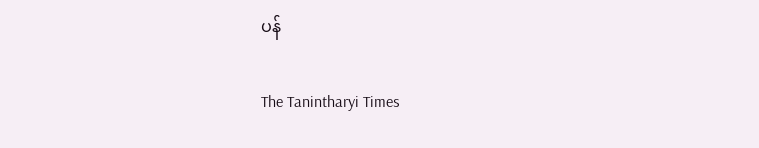ပန်

The Tanintharyi Times